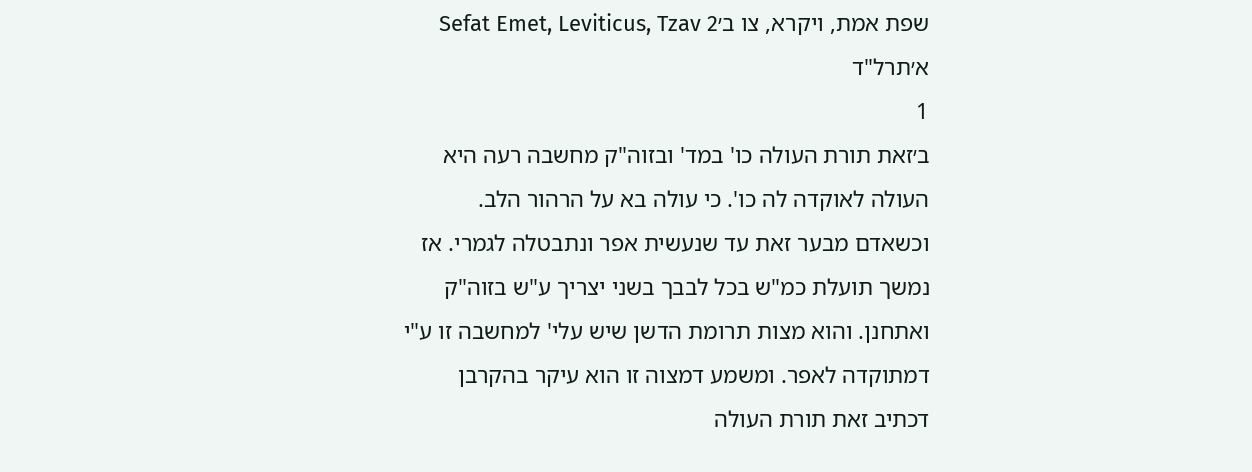שפת אמת, ויקרא, צו ב׳Sefat Emet, Leviticus, Tzav 2
א׳תרל"ד
1
ב׳זאת תורת העולה כו' במד' ובזוה"ק מחשבה רעה היא העולה לאוקדה לה כו'. כי עולה בא על הרהור הלב. וכשאדם מבער זאת עד שנעשית אפר ונתבטלה לגמרי. אז נמשך תועלת כמ"ש בכל לבבך בשני יצריך ע"ש בזוה"ק ואתחנן. והוא מצות תרומת הדשן שיש עלי' למחשבה זו ע"י דמתוקדה לאפר. ומשמע דמצוה זו הוא עיקר בהקרבן דכתיב זאת תורת העולה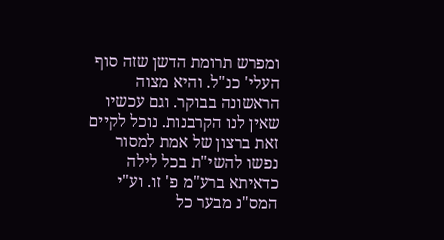ומפרש תרומת הדשן שזה סוף העלי' כנ"ל. והיא מצוה הראשונה בבוקר. וגם עכשיו שאין לנו הקרבנות. נוכל לקיים זאת ברצון של אמת למסור נפשו להשי"ת בכל לילה כדאיתא ברע"מ פ' זו. וע"י המס"נ מבער כל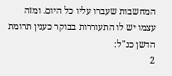המחשבות שעברו עליו כל היום. ומזה עצמו יש לו התעוררות בבוקר כענין תרומת הדשן כנ"ל:
2